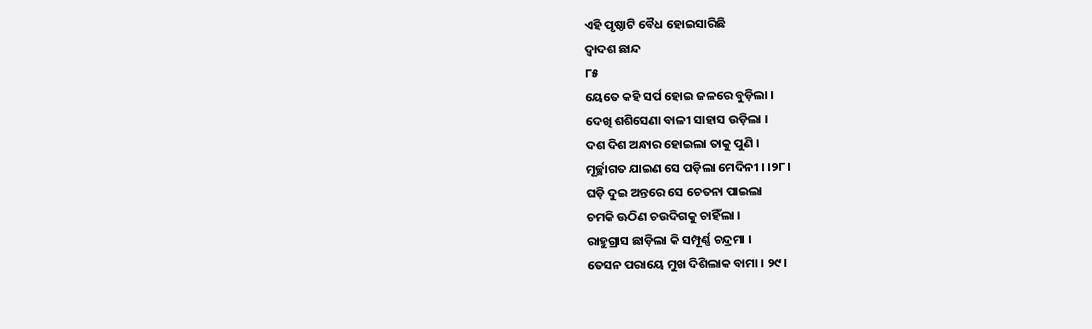ଏହି ପୃଷ୍ଠାଟି ବୈଧ ହୋଇସାରିଛି
ଦ୍ୱାଦଶ ଛାନ୍ଦ
୮୫
ୟେତେ କହି ସର୍ପ ହୋଇ ଜଳରେ ବୁଡ଼ିଲା ।
ଦେଖି ଶଶିସେଣା ବାଳୀ ସାହାସ ଉଡ଼ିଲା ।
ଦଶ ଦିଶ ଅନ୍ଧାର ହୋଇଲା ତାକୁ ପୁଣି ।
ମୂର୍ଚ୍ଛାଗତ ଯାଇଣ ସେ ପଡ଼ିଲା ମେଦିନୀ । ।୨୮।
ଘଡ଼ି ଦୁଇ ଅନ୍ତରେ ସେ ଚେତନା ପାଇଲା
ଚମକି ଊଠିଣ ଚଉଦିଗକୁ ଚାହିଁଲା ।
ରାହୁଗ୍ରାସ ଛାଡ଼ିଲା କି ସମ୍ପୂର୍ଣ୍ଣ ଚନ୍ଦ୍ରମା ।
ତେସନ ପରାୟେ ମୁଖ ଦିଶିଲାକ ବାମା । ୨୯ ।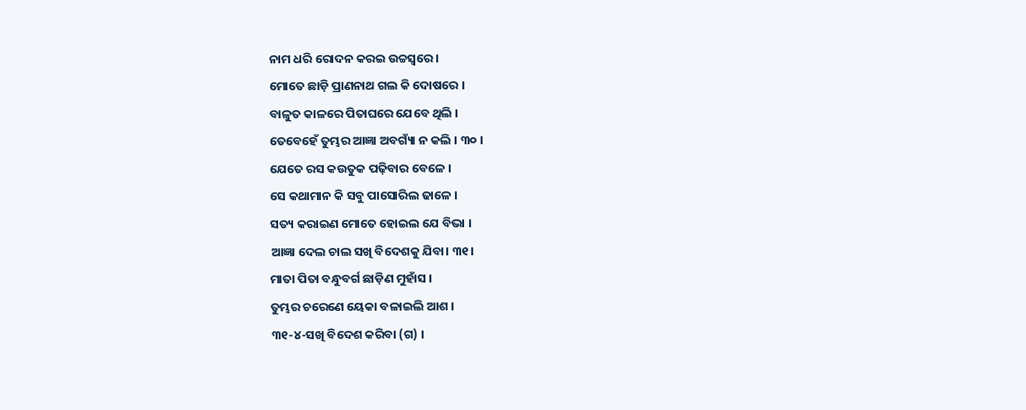ନାମ ଧରି ରୋଦନ କରଇ ଉଚ୍ଚସ୍ୱରେ ।
ମୋତେ ଛାଡ଼ି ପ୍ରାଣନାଥ ଗଲ କି ଦୋଷରେ ।
ବାଳୁତ କାଳରେ ପିତାଘରେ ଯେବେ ଥିଲି ।
ତେବେହେଁ ତୁମ୍ଭର ଆଜ୍ଞା ଅବଗ୍ୟାଁ ନ କଲି । ୩୦ ।
ଯେତେ ରସ କଉତୁକ ପଢ଼ିବାର ବେଳେ ।
ସେ କଥାମାନ କି ସବୁ ପାସୋରିଲ ଢାଳେ ।
ସତ୍ୟ କରାଇଣ ମୋତେ ହୋଇଲ ଯେ ବିଭା ।
ଆଜ୍ଞା ଦେଲ ଚାଲ ସଖି ବିଦେଶକୁ ଯିବା। ୩୧।
ମାତା ପିତା ବନ୍ଧୁବର୍ଗ ଛାଡ଼ିଣ ମୁହାଁସ ।
ତୁମ୍ଭର ଚରେଣେ ୟେକା ବଳାଇଲି ଆଶ ।
୩୧-୪-ସଖି ବିଦେଶ କରିବା (ଗ) ।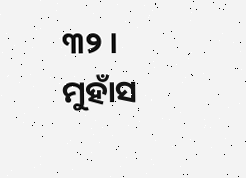୩୨ । ମୁହାଁସ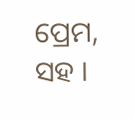ପ୍ରେମ, ସହ ।